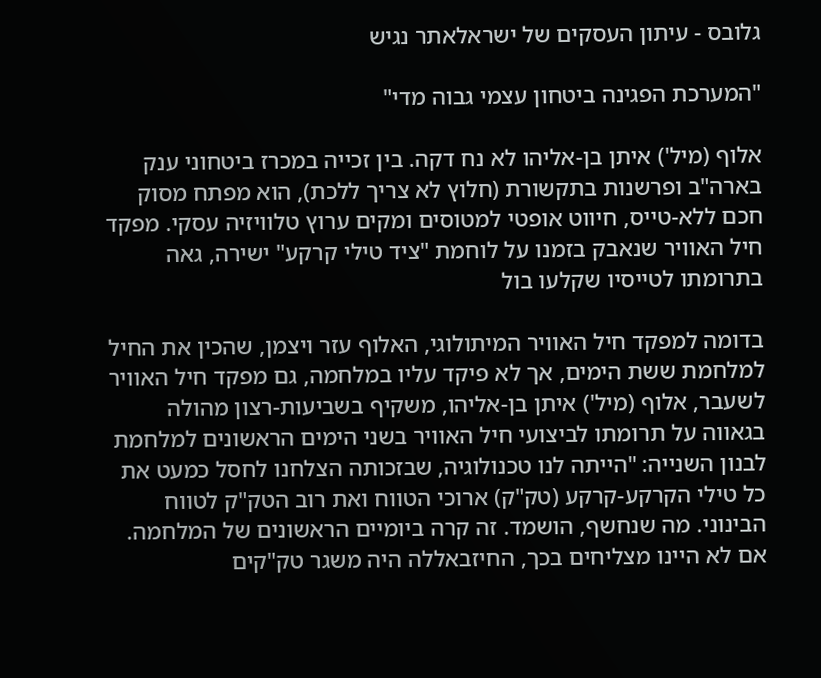גלובס - עיתון העסקים של ישראלאתר נגיש

"המערכת הפגינה ביטחון עצמי גבוה מדי"

אלוף (מיל') איתן בן-אליהו לא נח דקה. בין זכייה במכרז ביטחוני ענק בארה"ב ופרשנות בתקשורת (חלוץ לא צריך ללכת), הוא מפתח מסוק חכם ללא-טייס, חיווט אופטי למטוסים ומקים ערוץ טלוויזיה עסקי. מפקד חיל האוויר שנאבק בזמנו על לוחמת "ציד טילי קרקע" ישירה, גאה בתרומתו לטייסיו שקלעו בול

בדומה למפקד חיל האוויר המיתולוגי, האלוף עזר ויצמן, שהכין את החיל למלחמת ששת הימים, אך לא פיקד עליו במלחמה, גם מפקד חיל האוויר לשעבר, אלוף (מיל') איתן בן-אליהו, משקיף בשביעות-רצון מהולה בגאווה על תרומתו לביצועי חיל האוויר בשני הימים הראשונים למלחמת לבנון השנייה: "הייתה לנו טכנולוגיה, שבזכותה הצלחנו לחסל כמעט את כל טילי הקרקע-קרקע (טק"ק) ארוכי הטווח ואת רוב הטק"ק לטווח הבינוני. מה שנחשף, הושמד. זה קרה ביומיים הראשונים של המלחמה. אם לא היינו מצליחים בכך, החיזבאללה היה משגר טק"קים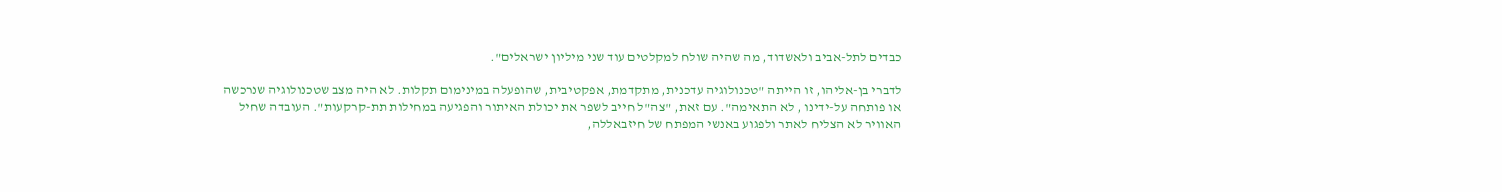כבדים לתל-אביב ולאשדוד, מה שהיה שולח למקלטים עוד שני מיליון ישראלים".

לדברי בן-אליהו, זו הייתה "טכנולוגיה עדכנית, מתקדמת, אפקטיבית, שהופעלה במינימום תקלות. לא היה מצב שטכנולוגיה שנרכשה או פותחה על-ידינו , לא התאימה". עם זאת, "צה"ל חייב לשפר את יכולת האיתור והפגיעה במחילות תת-קרקעות". העובדה שחיל האוויר לא הצליח לאתר ולפגוע באנשי המפתח של חיזבאללה,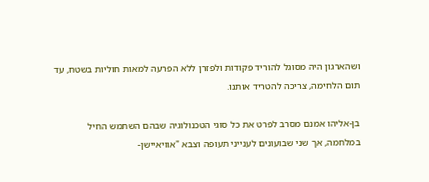ושהארגון היה מסוגל להוריד פקודות ולפזרן ללא הפרעה למאות חוליות בשטח, עד תום הלחימה, צריכה להטריד אותנו.

בן-אליהו אמנם מסרב לפרט את כל סוגי הטכנולוגיה שבהם השתמש החיל במלחמה, אך שני שבועונים לענייני תעופה וצבא "אוויאיישן-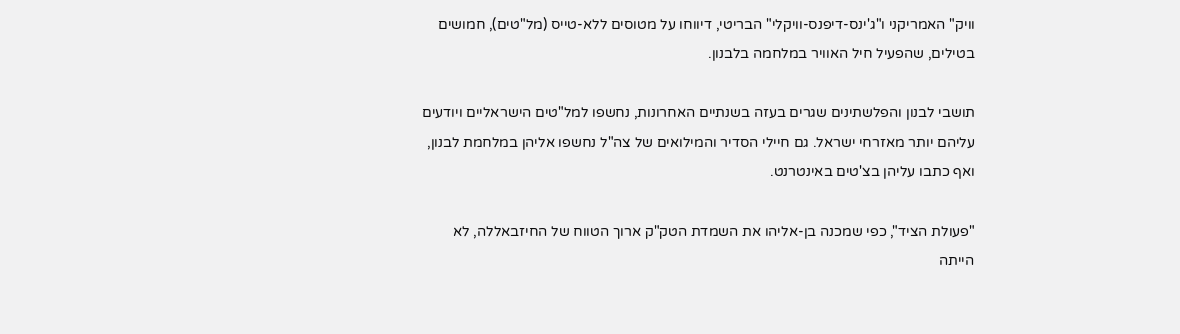וויק" האמריקני ו"ג'ינס-דיפנס-וויקלי" הבריטי, דיווחו על מטוסים ללא-טייס (מל"טים), חמושים בטילים, שהפעיל חיל האוויר במלחמה בלבנון.

תושבי לבנון והפלשתינים שגרים בעזה בשנתיים האחרונות, נחשפו למל"טים הישראליים ויודעים עליהם יותר מאזרחי ישראל. גם חיילי הסדיר והמילואים של צה"ל נחשפו אליהן במלחמת לבנון, ואף כתבו עליהן בצ'טים באינטרנט.

"פעולת הציד", כפי שמכנה בן-אליהו את השמדת הטק"ק ארוך הטווח של החיזבאללה, לא הייתה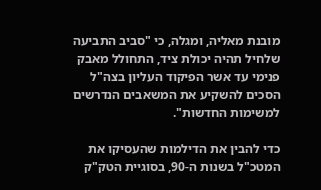מובנת מאליה, ומגלה, כי "סביב התביעה שלחיל תהיה יכולת ציד, התחולל מאבק פנימי עד אשר הפיקוד העליון בצה"ל הסכים להשקיע את המשאבים הנדרשים למשימות החדשות".

כדי להבין את הדילמות שהעסיקו את המטכ"ל בשנות ה-90, בסוגיית הטק"ק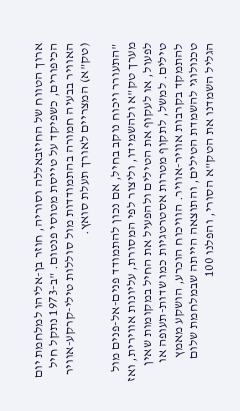ארוך הטווח של החיזבאללה וסוריה, חוזר בן-אליהו למלחמת יום הכיפורים, כשפיקד על טייסת מטוסי פנטום. "ב-1973 נתקל חיל האוויר בבעיה חמורה בהתמודדות מול סוללות טילי-קרקע-אוויר (טק"א) המצריים לאורך תעלת סואץ.

"התעורר ויכוח נוקב בחיל, אם נכון להתמודד פנים-אל-פנים מול מערך טק"א ולהשמידו, וליצור לפי המסורת, עליונות אווירית, ואז לפעול, או לעקוף את הטילים ולהפעיל את החיל במקומות שאין טילים. למשל, לתקוף מטרות אסטרטגיות כמו שדות-תעופה או להתמקד בקרבות אוויר-אוויר. הוויכוח הוכרע, הושקע מאמץ טכנולוגי להשמדת הטילים, והתוצאה הייתה שבמלחמת שלום הגליל השמדנו את הטק"א הסורי, והפלנו 100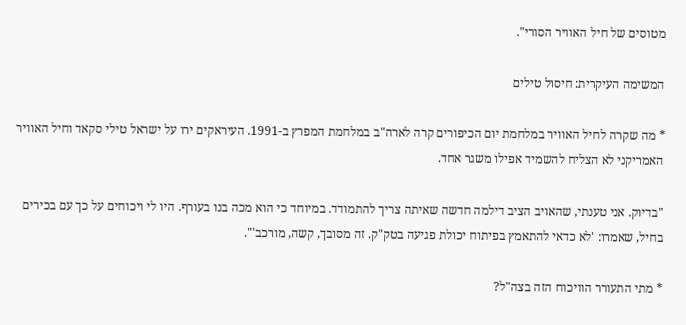מטוסים של חיל האוויר הסורי".

המשימה העיקרית: חיסול טילים

* מה שקרה לחיל האוויר במלחמת יום הכיפורים קרה לארה"ב במלחמת המפרץ ב-1991. העיראקים ירו על ישראל טילי סקאד וחיל האוויר האמריקני לא הצליח להשמיד אפילו משגר אחד.

"בדיוק. אני טענתי, שהאויב הציב דילמה חדשה שאיתה צריך להתמודד. במיוחד כי הוא מכה בנו בעורף. היו לי ויכוחים על כך עם בכירים בחיל, שאמרו: 'לא כדאי להתאמץ בפיתוח יכולת פגיעה בטק"ק. זה מסובך, קשה, מורכב'".

* מתי התעורר הוויכוח הזה בצה"ל?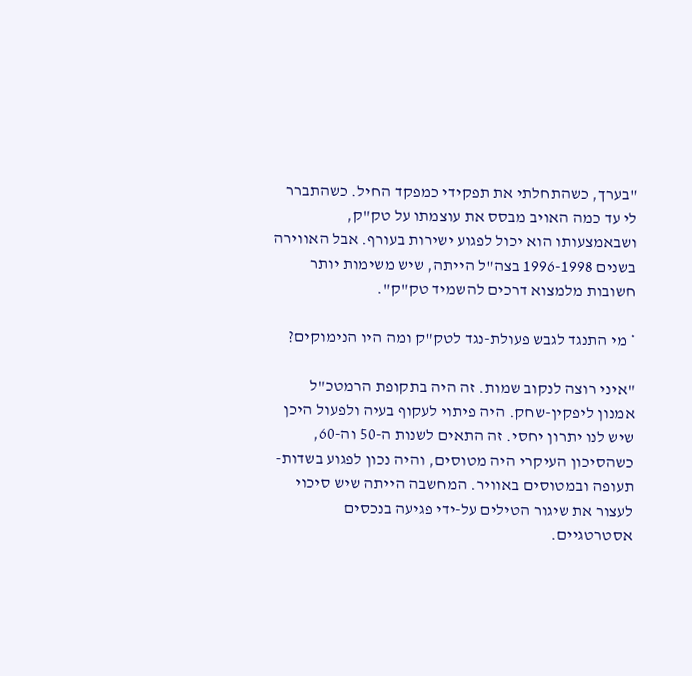"בערך, כשהתחלתי את תפקידי כמפקד החיל. כשהתברר לי עד כמה האויב מבסס את עוצמתו על טק"ק, ושבאמצעותו הוא יכול לפגוע ישירות בעורף. אבל האווירה בשנים 1996-1998 בצה"ל הייתה, שיש משימות יותר חשובות מלמצוא דרכים להשמיד טק"ק".

* מי התנגד לגבש פעולת-נגד לטק"ק ומה היו הנימוקים?

"איני רוצה לנקוב שמות. זה היה בתקופת הרמטכ"ל אמנון ליפקין-שחק. היה פיתוי לעקוף בעיה ולפעול היכן שיש לנו יתרון יחסי. זה התאים לשנות ה-50 וה-60, כשהסיכון העיקרי היה מטוסים, והיה נכון לפגוע בשדות-תעופה ובמטוסים באוויר. המחשבה הייתה שיש סיכוי לעצור את שיגור הטילים על-ידי פגיעה בנכסים אסטרטגיים.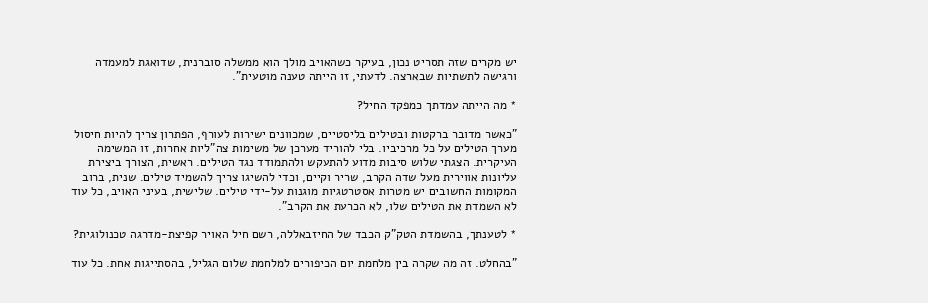יש מקרים שזה תסריט נכון, בעיקר כשהאויב מולך הוא ממשלה סוברנית, שדואגת למעמדה ורגישה לתשתיות שבארצה. לדעתי, זו הייתה טענה מוטעית".

* מה הייתה עמדתך כמפקד החיל?

"כאשר מדובר ברקטות ובטילים בליסטיים, שמכוונים ישירות לעורף, הפתרון צריך להיות חיסול מערך הטילים על כל מרכיביו. בלי להוריד מערכן של משימות צה"ליות אחרות, זו המשימה העיקרית. הצגתי שלוש סיבות מדוע להתעקש ולהתמודד נגד הטילים. ראשית, הצורך ביצירת עליונות אווירית מעל שדה הקרב, שריר וקיים, וכדי להשיגו צריך להשמיד טילים. שנית, ברוב המקומות החשובים יש מטרות אסטרטגיות מוגנות על-ידי טילים. שלישית, בעיני האויב, כל עוד לא השמדת את הטילים שלו, לא הכרעת את הקרב".

* לטענתך, בהשמדת הטק"ק הכבד של החיזבאללה, רשם חיל האויר קפיצת-מדרגה טכנולוגית?

"בהחלט. זה מה שקרה בין מלחמת יום הכיפורים למלחמת שלום הגליל, בהסתייגות אחת. כל עוד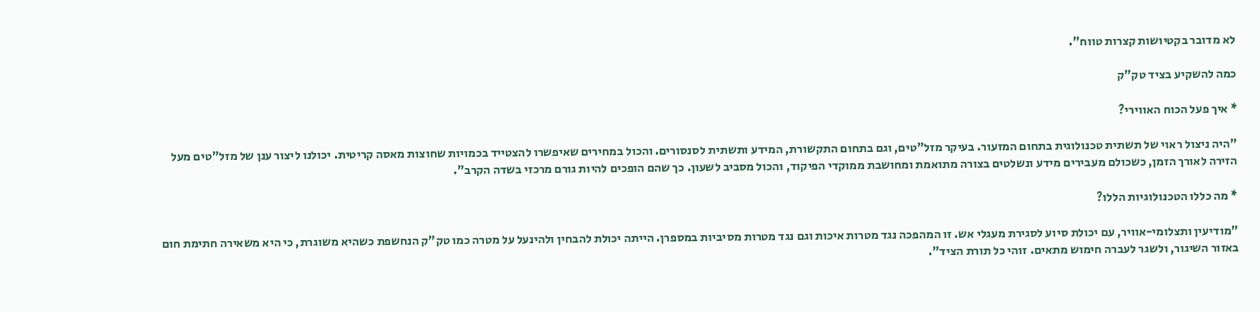לא מדובר בקטיושות קצרות טווח".

כמה להשקיע בציד טק"ק

* איך פעל הכוח האווירי?

"היה ניצול ראוי של תשתית טכנולוגית בתחום המזעור. בעיקר מזל"טים, וגם בתחום התקשורת, המידע ותשתית לסנסורים. והכול במחירים שאיפשרו להצטייד בכמויות שחוצות מאסה קריטית. יכולנו ליצור ענן של מזל"טים מעל הזירה לאורך הזמן, כשכולם מעבירים מידע ונשלטים בצורה מתואמת ומחושבת ממוקדי הפיקוד, והכול מסביב לשעון. כך שהם הופכים להיות גורם מרכזי בשדה הקרב".

* מה כללו הטכנולוגיות הללו?

"מודיעין ותצלומי-אוויר, עם יכולת סיוע לסגירת מעגלי אש. זו המהפכה נגד מטרות איכות וגם נגד מטרות מסיביות במספרן. הייתה יכולת להבחין ולהינעל על מטרה כמו טק"ק הנחשפת כשהיא משוגרת, כי היא משאירה חתימת חום באזור השיגור, ולשגר לעברה חימוש מתאים. זוהי כל תורת הציד".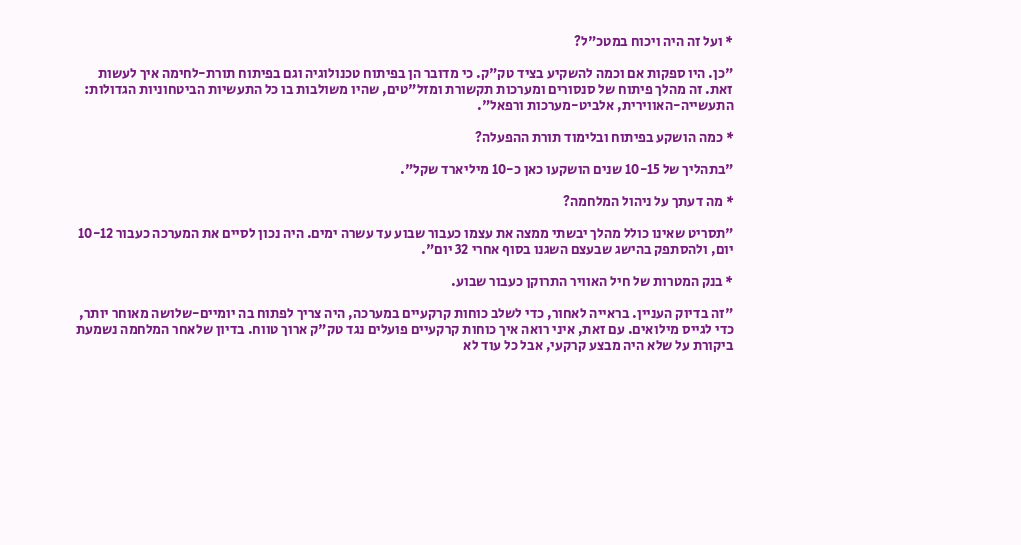* ועל זה היה ויכוח במטכ"ל?

"כן. היו ספקות אם וכמה להשקיע בציד טק"ק. כי מדובר הן בפיתוח טכנולוגיה וגם בפיתוח תורת-לחימה איך לעשות זאת. זה מהלך פיתוח של סנסורים ומערכות תקשורת ומזל"טים, שהיו משולבות בו כל התעשיות הביטחוניות הגדולות: התעשייה-האווירית, אלביט-מערכות ורפאל".

* כמה הושקע בפיתוח ובלימוד תורת ההפעלה?

"בתהליך של 10-15 שנים הושקעו כאן כ-10 מיליארד שקל".

* מה דעתך על ניהול המלחמה?

"תסריט שאינו כולל מהלך יבשתי ממצה את עצמו כעבור שבוע עד עשרה ימים. היה נכון לסיים את המערכה כעבור 10-12 יום, ולהסתפק בהישג שבעצם השגנו בסוף אחרי 32 יום".

* בנק המטרות של חיל האוויר התרוקן כעבור שבוע.

"זה בדיוק העניין. בראייה לאחור, כדי לשלב כוחות קרקעיים במערכה, היה צריך לפתוח בה יומיים-שלושה מאוחר יותר, כדי לגייס מילואים. עם זאת, איני רואה איך כוחות קרקעיים פועלים נגד טק"ק ארוך טווח. בדיון שלאחר המלחמה נשמעת ביקורת על שלא היה מבצע קרקעי, אבל כל עוד לא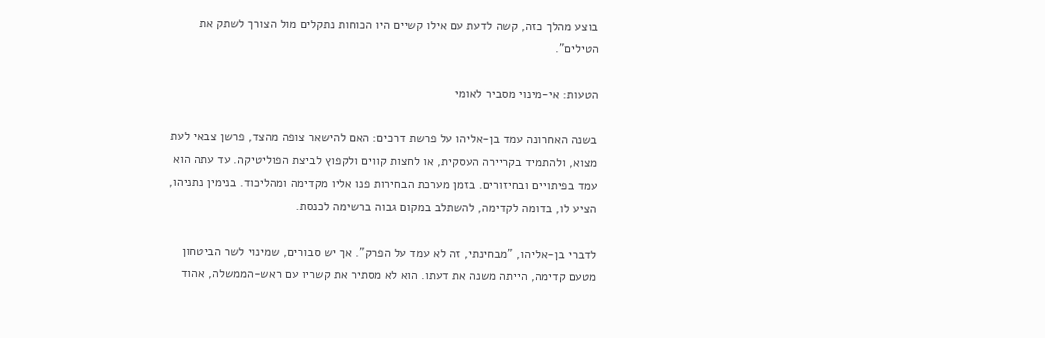בוצע מהלך כזה, קשה לדעת עם אילו קשיים היו הכוחות נתקלים מול הצורך לשתק את הטילים".

הטעות: אי-מינוי מסביר לאומי

בשנה האחרונה עמד בן-אליהו על פרשת דרכים: האם להישאר צופה מהצד, פרשן צבאי לעת מצוא, ולהתמיד בקריירה העסקית, או לחצות קווים ולקפוץ לביצת הפוליטיקה. עד עתה הוא עמד בפיתויים ובחיזורים. בזמן מערכת הבחירות פנו אליו מקדימה ומהליכוד. בנימין נתניהו, הציע לו, בדומה לקדימה, להשתלב במקום גבוה ברשימה לכנסת.

לדברי בן-אליהו, "מבחינתי, זה לא עמד על הפרק". אך יש סבורים, שמינוי לשר הביטחון מטעם קדימה, הייתה משנה את דעתו. הוא לא מסתיר את קשריו עם ראש-הממשלה, אהוד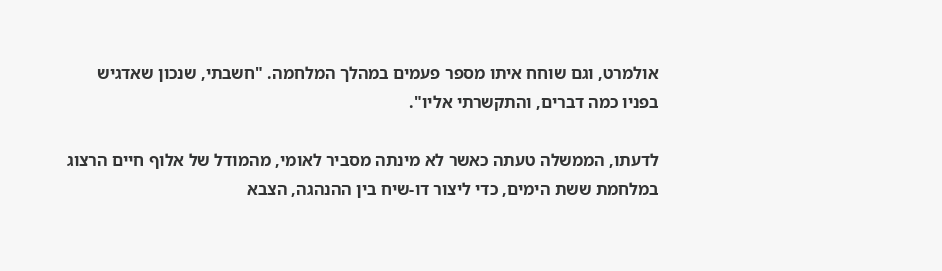אולמרט, וגם שוחח איתו מספר פעמים במהלך המלחמה. "חשבתי, שנכון שאדגיש בפניו כמה דברים, והתקשרתי אליו".

לדעתו, הממשלה טעתה כאשר לא מינתה מסביר לאומי, מהמודל של אלוף חיים הרצוג במלחמת ששת הימים, כדי ליצור דו-שיח בין ההנהגה, הצבא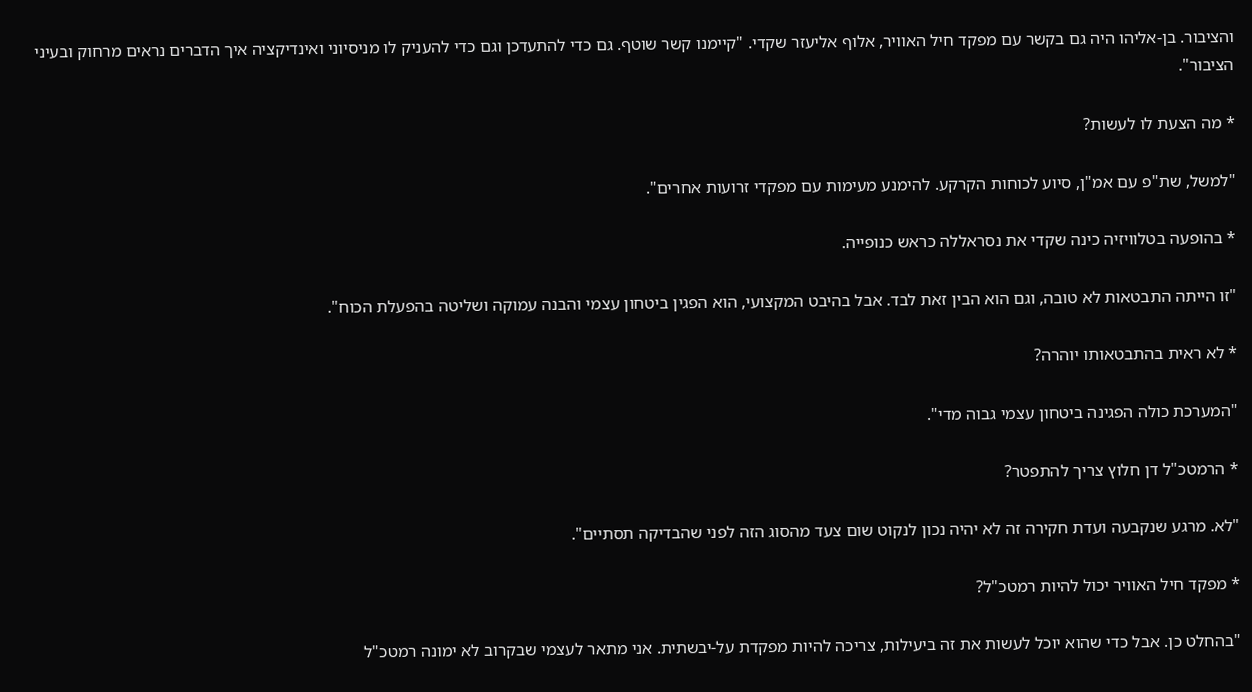והציבור. בן-אליהו היה גם בקשר עם מפקד חיל האוויר, אלוף אליעזר שקדי. "קיימנו קשר שוטף. גם כדי להתעדכן וגם כדי להעניק לו מניסיוני ואינדיקציה איך הדברים נראים מרחוק ובעיני הציבור".

* מה הצעת לו לעשות?

"למשל, שת"פ עם אמ"ן, סיוע לכוחות הקרקע. להימנע מעימות עם מפקדי זרועות אחרים".

* בהופעה בטלוויזיה כינה שקדי את נסראללה כראש כנופייה.

"זו הייתה התבטאות לא טובה, וגם הוא הבין זאת לבד. אבל בהיבט המקצועי, הוא הפגין ביטחון עצמי והבנה עמוקה ושליטה בהפעלת הכוח".

* לא ראית בהתבטאותו יוהרה?

"המערכת כולה הפגינה ביטחון עצמי גבוה מדי".

* הרמטכ"ל דן חלוץ צריך להתפטר?

"לא. מרגע שנקבעה ועדת חקירה זה לא יהיה נכון לנקוט שום צעד מהסוג הזה לפני שהבדיקה תסתיים".

* מפקד חיל האוויר יכול להיות רמטכ"ל?

"בהחלט כן. אבל כדי שהוא יוכל לעשות את זה ביעילות, צריכה להיות מפקדת על-יבשתית. אני מתאר לעצמי שבקרוב לא ימונה רמטכ"ל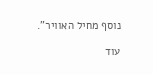נוסף מחיל האוויר".

עוד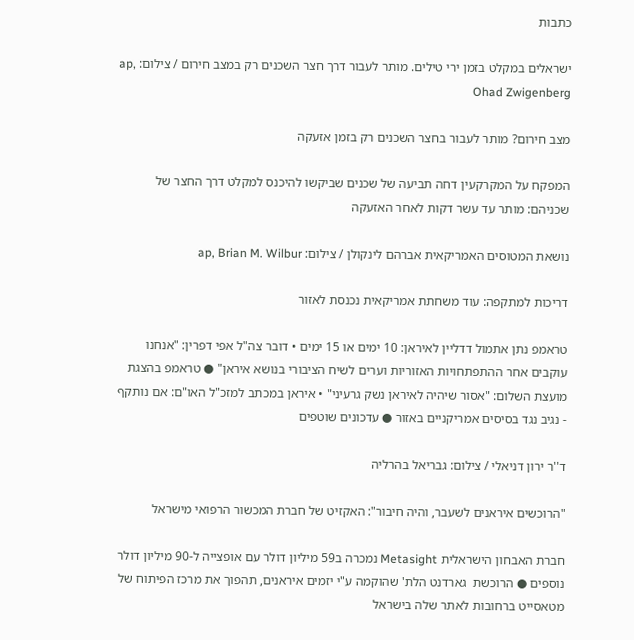כתבות

ישראלים במקלט בזמן ירי טילים. מותר לעבור דרך חצר השכנים רק במצב חירום / צילום: ap, Ohad Zwigenberg

מצב חירום? מותר לעבור בחצר השכנים רק בזמן אזעקה

המפקח על המקרקעין דחה תביעה של שכנים שביקשו להיכנס למקלט דרך החצר של שכניהם: מותר עד עשר דקות לאחר האזעקה

נושאת המטוסים האמריקאית אברהם לינקולן / צילום: ap, Brian M. Wilbur

דריכות למתקפה: עוד משחתת אמריקאית נכנסת לאזור

טראמפ נתן אתמול דדליין לאיראן: 10 ימים או 15 ימים • דובר צה"ל אפי דפרין: "אנחנו עוקבים אחר ההתפתחויות האזוריות וערים לשיח הציבורי בנושא איראן" ● טראמפ בהצגת מועצת השלום: "אסור שיהיה לאיראן נשק גרעיני" • איראן במכתב למזכ"ל האו"ם: אם נותקף - נגיב נגד בסיסים אמריקניים באזור ● עדכונים שוטפים

ד''ר ירון דניאלי / צילום: גבריאל בהרליה

"הרוכשים איראנים לשעבר, והיה חיבור": האקזיט של חברת המכשור הרפואי מישראל

חברת האבחון הישראלית Metasight נמכרה ב59 מיליון דולר עם אופצייה ל-90 מיליון דולר נוספים ● הרוכשת  גארדנט הלת' שהוקמה ע"י יזמים איראנים, תהפוך את מרכז הפיתוח של מטאסייט ברחובות לאתר שלה בישראל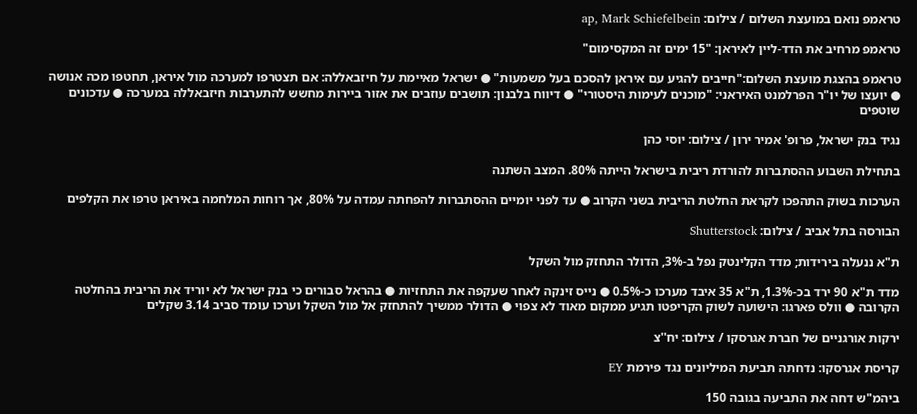טראמפ נואם במועצת השלום / צילום: ap, Mark Schiefelbein

טראמפ מרחיב את הדד-ליין לאיראן: "15 ימים זה המקסימום"

טראמפ בהצגת מועצת השלום:"חייבים להגיע עם איראן להסכם בעל משמעות" ● ישראל מאיימת על חיזבאללה: אם תצטרפו למערכה מול איראן, תחטפו מכה אנושה ● יועצו של יו"ר הפרלמנט האיראני: "מוכנים לעימות היסטורי" ● דיווח בלבנון: תושבים עוזבים את אזור ביירות מחשש להתערבות חיזבאללה במערכה ● עדכונים שוטפים

נגיד בנק ישראל, פרופ' אמיר ירון / צילום: יוסי כהן

בתחילת השבוע ההסתברות להורדת ריבית בישראל הייתה 80%. המצב השתנה

הערכות בשוק התהפכו לקראת החלטת הריבית בשני הקרוב ● עד לפני יומיים ההסתברות להפחתה עמדה על 80%, אך רוחות המלחמה באיראן טרפו את הקלפים

הבורסה בתל אביב / צילום: Shutterstock

ת"א ננעלה בירידות; מדד הקלינטק נפל ב-3%, הדולר התחזק מול השקל

מדד ת"א 90 ירד בכ-1.3%, ת"א 35 איבד מערכו כ-0.5% ● נייס זינקה לאחר שעקפה את התחזיות ● בהראל סבורים כי בנק ישראל לא יוריד את הריבית בהחלטה הקרובה ● וולס פארגו: הישועה לשוק הקריפטו תגיע ממקום מאוד לא צפוי ● הדולר ממשיך להתחזק אל מול השקל וערכו עומד סביב 3.14 שקלים

ירקות אורגניים של חברת אגרסקו / צילום: יח''צ

קריסת אגרסקו: נדחתה תביעת המיליונים נגד פירמת EY

ביהמ"ש דחה את התביעה בגובה 150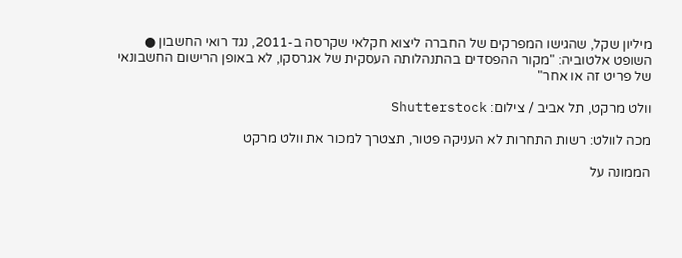מיליון שקל, שהגישו המפרקים של החברה ליצוא חקלאי שקרסה ב-2011, נגד רואי החשבון ● השופט אלטוביה: "מקור ההפסדים בהתנהלותה העסקית של אגרסקו, לא באופן הרישום החשבונאי של פריט זה או אחר"

וולט מרקט, תל אביב / צילום: Shutterstock

מכה לוולט: רשות התחרות לא העניקה פטור, תצטרך למכור את וולט מרקט

הממונה על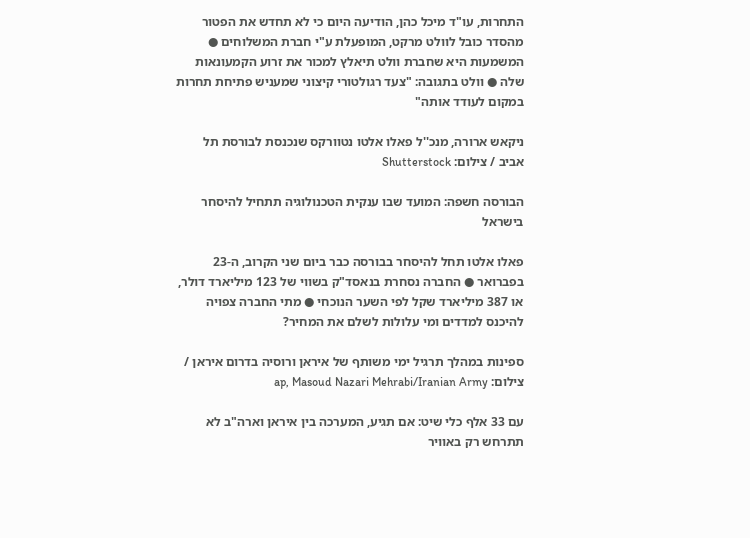התחרות, עו"ד מיכל כהן, הודיעה היום כי לא תחדש את הפטור מהסדר כובל לוולט מרקט, המופעלת ע"י חברת המשלוחים ● המשמעות היא שחברת וולט תיאלץ למכור את זרוע הקמעונאות שלה ● וולט בתגובה: "צעד רגולטורי קיצוני שמעניש פתיחת תחרות במקום לעודד אותה"

ניקאש ארורה, מנכ''ל פאלו אלטו נטוורקס שנכנסת לבורסת תל אביב / צילום: Shutterstock

הבורסה חשפה: המועד שבו ענקית הטכנולוגיה תתחיל להיסחר בישראל

פאלו אלטו תחל להיסחר בבורסה כבר ביום שני הקרוב, ה-23 בפברואר ● החברה נסחרת בנאסד"ק בשווי של 123 מיליארד דולר, או 387 מיליארד שקל לפי השער הנוכחי ● מתי החברה צפויה להיכנס למדדים ומי עלולות לשלם את המחיר?

ספינות במהלך תרגיל ימי משותף של איראן ורוסיה בדרום איראן / צילום: ap, Masoud Nazari Mehrabi/Iranian Army

עם 33 אלף כלי שיט: אם תגיע, המערכה בין איראן וארה"ב לא תתרחש רק באוויר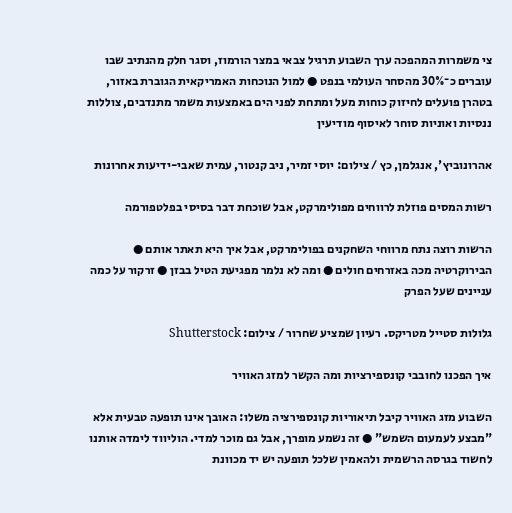צי משמרות המהפכה ערך השבוע תרגיל צבאי במצר הורמוז, וסגר חלק מהנתיב שבו עוברים כ־30% מהסחר העולמי בנפט ● למול הנוכחות האמריקאית הגוברת באזור, בטהרן פועלים לחיזוק כוחות מעל ומתחת לפני הים באמצעות משמר מתנדבים, צוללות ננסיות ואוניות סוחר לאיסוף מודיעין

אהרונוביץ', אנגלמן, כץ / צילום: יוסי זמיר, ניב קנטור, עמית שאבי-ידיעות אחרונות

רשות המסים פוזלת לרווחים מפולימרקט, אבל שוכחת דבר בסיסי בפלטפורמה

הרשות רוצה נתח מרווחי השחקנים בפולימרקט, אבל איך היא תאתר אותם ● הבירוקרטיה מכה באזרחים חולים ● ומה לא נלמר מפגיעת הטיל בבזן ● זרקור על כמה עניינים שעל הפרק

גלולות סטייל מטריקס. רעיון שמציע שחרור / צילום: Shutterstock

איך הפכנו לחובבי קונספירציות ומה הקשר למזג האוויר

השבוע מזג האוויר קיבל תיאוריות קונספירציה משלו: האובך אינו תופעה טבעית אלא "מבצע לעמעום השמש" ● זה נשמע מופרך, אבל גם מוכר למדי. הוליווד לימדה אותנו לחשוד בגרסה הרשמית ולהאמין שלכל תופעה יש יד מכוונת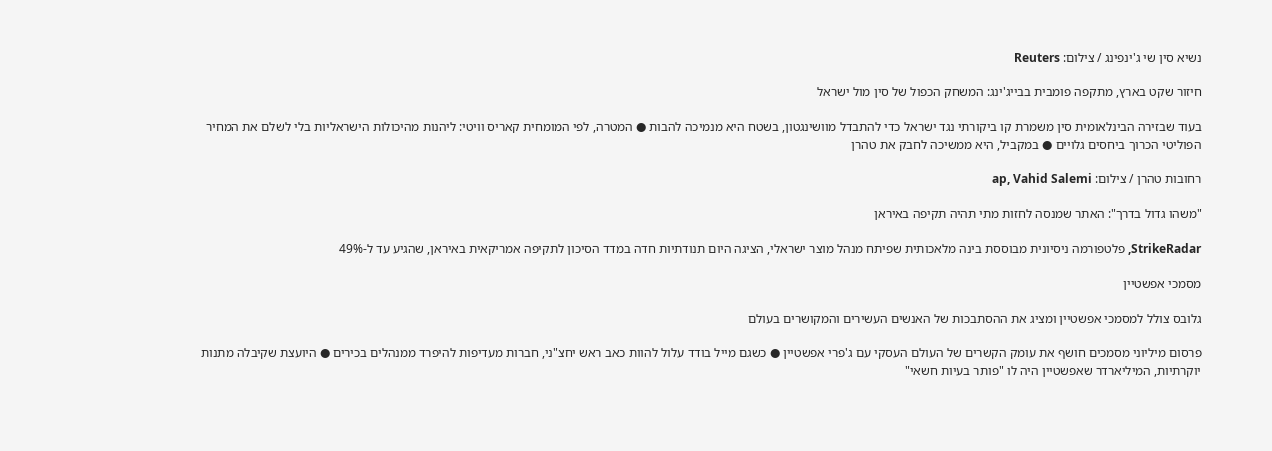נשיא סין שי ג'ינפינג / צילום: Reuters

חיזור שקט בארץ, מתקפה פומבית בבייג'ינג: המשחק הכפול של סין מול ישראל

בעוד שבזירה הבינלאומית סין משמרת קו ביקורתי נגד ישראל כדי להתבדל מוושינגטון, בשטח היא מנמיכה להבות ● המטרה, לפי המומחית קאריס וויטי: ליהנות מהיכולות הישראליות בלי לשלם את המחיר הפוליטי הכרוך ביחסים גלויים ● במקביל, היא ממשיכה לחבק את טהרן

רחובות טהרן / צילום: ap, Vahid Salemi

"משהו גדול בדרך": האתר שמנסה לחזות מתי תהיה תקיפה באיראן

StrikeRadar, פלטפורמה ניסיונית מבוססת בינה מלאכותית שפיתח מנהל מוצר ישראלי, הציגה היום תנודתיות חדה במדד הסיכון לתקיפה אמריקאית באיראן, שהגיע עד ל-49%

מסמכי אפשטיין

גלובס צולל למסמכי אפשטיין ומציג את ההסתבכות של האנשים העשירים והמקושרים בעולם

פרסום מיליוני מסמכים חושף את עומק הקשרים של העולם העסקי עם ג'פרי אפשטיין ● כשגם מייל בודד עלול להוות כאב ראש יחצ"ני, חברות מעדיפות להיפרד ממנהלים בכירים ● היועצת שקיבלה מתנות יוקרתיות, המיליארדר שאפשטיין היה לו "פותר בעיות חשאי"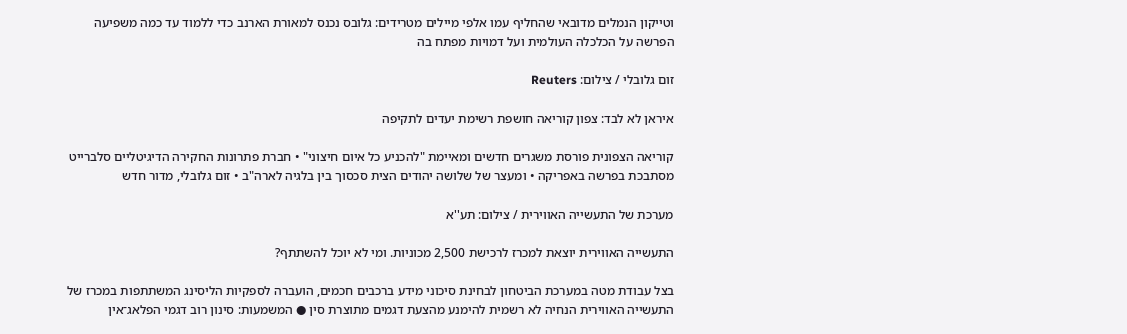וטייקון הנמלים מדובאי שהחליף עמו אלפי מיילים מטרידים: גלובס נכנס למאורת הארנב כדי ללמוד עד כמה משפיעה הפרשה על הכלכלה העולמית ועל דמויות מפתח בה

זום גלובלי / צילום: Reuters

איראן לא לבד: צפון קוריאה חושפת רשימת יעדים לתקיפה

קוריאה הצפונית פורסת משגרים חדשים ומאיימת "להכניע כל איום חיצוני" • חברת פתרונות החקירה הדיגיטליים סלברייט מסתבכת בפרשה באפריקה • ומעצר של שלושה יהודים הצית סכסוך בין בלגיה לארה"ב • זום גלובלי, מדור חדש

מערכת של התעשייה האווירית / צילום: תע''א

התעשייה האווירית יוצאת למכרז לרכישת 2,500 מכוניות. ומי לא יוכל להשתתף?

בצל עבודת מטה במערכת הביטחון לבחינת סיכוני מידע ברכבים חכמים, הועברה לספקיות הליסינג המשתתפות במכרז של התעשייה האווירית הנחיה לא רשמית להימנע מהצעת דגמים מתוצרת סין ● המשמעות: סינון רוב דגמי הפלאג־אין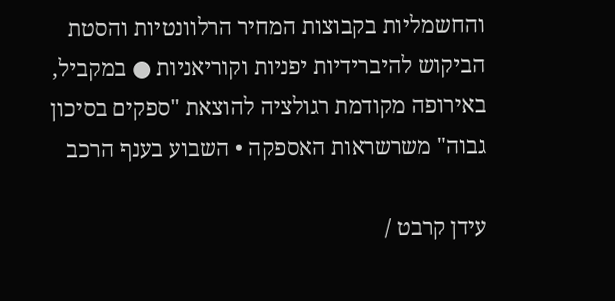והחשמליות בקבוצות המחיר הרלוונטיות והסטת הביקוש להיברידיות יפניות וקוריאניות ● במקביל, באירופה מקודמת רגולציה להוצאת "ספקים בסיכון גבוה" משרשראות האספקה • השבוע בענף הרכב

עידן קרבט /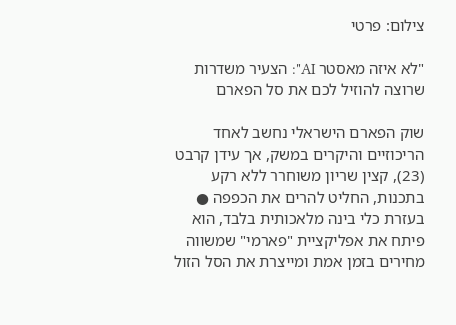צילום: פרטי

"לא איזה מאסטר AI": הצעיר משדרות שרוצה להוזיל לכם את סל הפארם

שוק הפארם הישראלי נחשב לאחד הריכוזיים והיקרים במשק, אך עידן קרבט (23), קצין שריון משוחרר ללא רקע בתכנות, החליט להרים את הכפפה ● בעזרת כלי בינה מלאכותית בלבד, הוא פיתח את אפליקציית "פארמי" שמשווה מחירים בזמן אמת ומייצרת את הסל הזול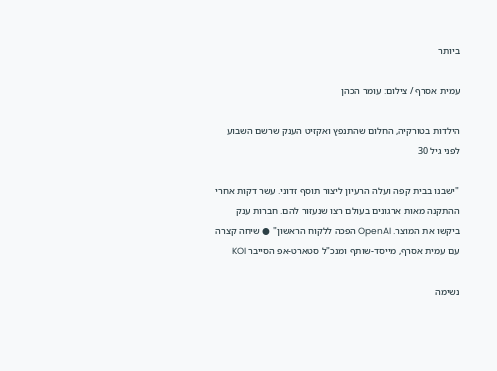ביותר

עמית אסרף / צילום: עומר הכהן

הילדות בטורקיה, החלום שהתנפץ ואקזיט הענק שרשם השבוע לפני גיל 30

"ישבנו בבית קפה ועלה הרעיון ליצור תוסף זדוני. עשר דקות אחרי ההתקנה מאות ארגונים בעולם רצו שנעזור להם. חברות ענק ביקשו את המוצר. OpenAI הפכה ללקוח הראשון" ● שיחה קצרה עם עמית אסרף, מייסד-שותף ומנכ"ל סטארט-אפ הסייבר KOI

נשימה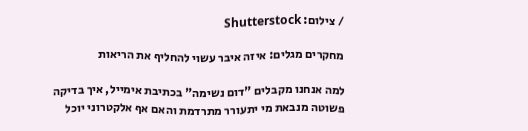/ צילום: Shutterstock

מחקרים מגלים: איזה איבר עשוי להחליף את הריאות

למה אנחנו מקבלים "דום נשימה" בכתיבת אימייל, איך בדיקה פשוטה מנבאת מי יתעורר מתרדמת והאם אף אלקטרוני יוכל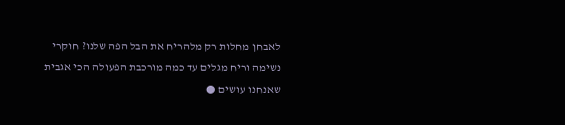לאבחן מחלות רק מלהריח את הבל הפה שלנו? חוקרי נשימה וריח מגלים עד כמה מורכבת הפעולה הכי אגבית שאנחנו עושים ●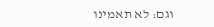וגם: לא תאמינו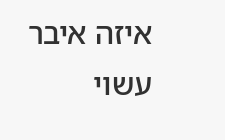איזה איבר עשוי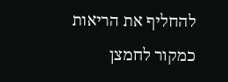להחליף את הריאות כמקור לחמצן